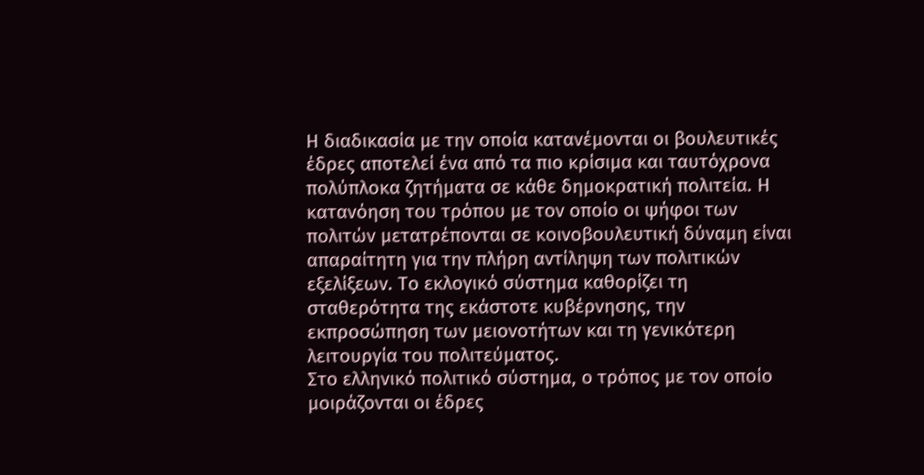Η διαδικασία με την οποία κατανέμονται οι βουλευτικές έδρες αποτελεί ένα από τα πιο κρίσιμα και ταυτόχρονα πολύπλοκα ζητήματα σε κάθε δημοκρατική πολιτεία. Η κατανόηση του τρόπου με τον οποίο οι ψήφοι των πολιτών μετατρέπονται σε κοινοβουλευτική δύναμη είναι απαραίτητη για την πλήρη αντίληψη των πολιτικών εξελίξεων. Το εκλογικό σύστημα καθορίζει τη σταθερότητα της εκάστοτε κυβέρνησης, την εκπροσώπηση των μειονοτήτων και τη γενικότερη λειτουργία του πολιτεύματος.
Στο ελληνικό πολιτικό σύστημα, ο τρόπος με τον οποίο μοιράζονται οι έδρες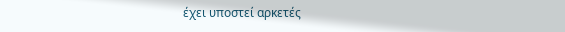έχει υποστεί αρκετές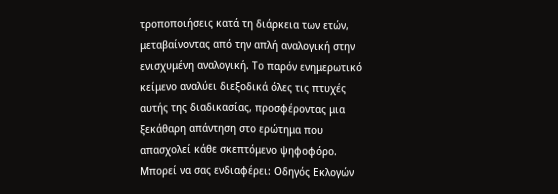τροποποιήσεις κατά τη διάρκεια των ετών, μεταβαίνοντας από την απλή αναλογική στην ενισχυμένη αναλογική. Το παρόν ενημερωτικό κείμενο αναλύει διεξοδικά όλες τις πτυχές αυτής της διαδικασίας, προσφέροντας μια ξεκάθαρη απάντηση στο ερώτημα που απασχολεί κάθε σκεπτόμενο ψηφοφόρο.
Μπορεί να σας ενδιαφέρει: Οδηγός Εκλογών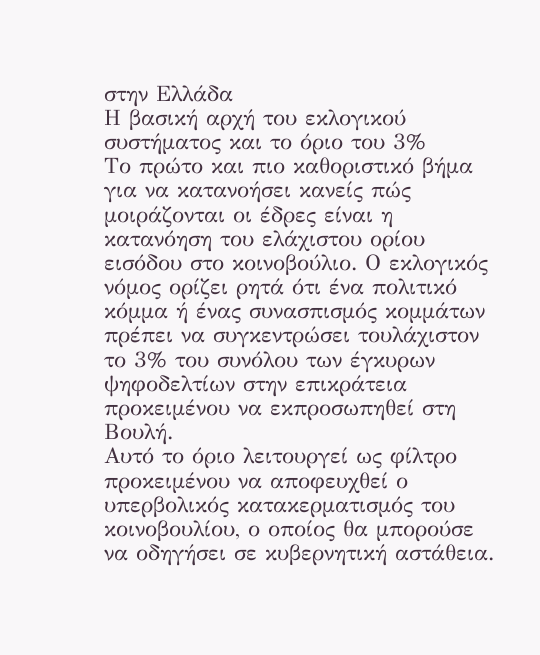στην Ελλάδα
Η βασική αρχή του εκλογικού συστήματος και το όριο του 3%
Το πρώτο και πιο καθοριστικό βήμα για να κατανοήσει κανείς πώς μοιράζονται οι έδρες είναι η κατανόηση του ελάχιστου ορίου εισόδου στο κοινοβούλιο. Ο εκλογικός νόμος ορίζει ρητά ότι ένα πολιτικό κόμμα ή ένας συνασπισμός κομμάτων πρέπει να συγκεντρώσει τουλάχιστον το 3% του συνόλου των έγκυρων ψηφοδελτίων στην επικράτεια προκειμένου να εκπροσωπηθεί στη Βουλή.
Αυτό το όριο λειτουργεί ως φίλτρο προκειμένου να αποφευχθεί ο υπερβολικός κατακερματισμός του κοινοβουλίου, ο οποίος θα μπορούσε να οδηγήσει σε κυβερνητική αστάθεια.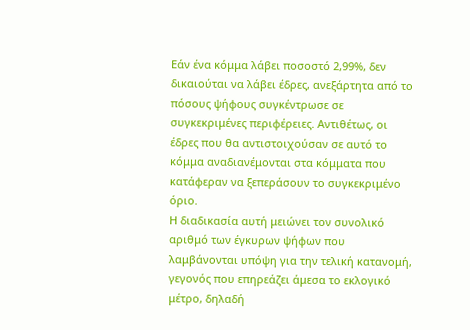Εάν ένα κόμμα λάβει ποσοστό 2,99%, δεν δικαιούται να λάβει έδρες, ανεξάρτητα από το πόσους ψήφους συγκέντρωσε σε συγκεκριμένες περιφέρειες. Αντιθέτως, οι έδρες που θα αντιστοιχούσαν σε αυτό το κόμμα αναδιανέμονται στα κόμματα που κατάφεραν να ξεπεράσουν το συγκεκριμένο όριο.
Η διαδικασία αυτή μειώνει τον συνολικό αριθμό των έγκυρων ψήφων που λαμβάνονται υπόψη για την τελική κατανομή, γεγονός που επηρεάζει άμεσα το εκλογικό μέτρο, δηλαδή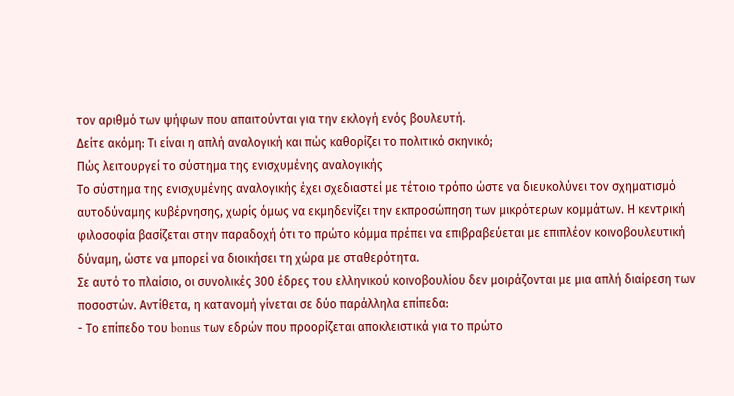τον αριθμό των ψήφων που απαιτούνται για την εκλογή ενός βουλευτή.
Δείτε ακόμη: Τι είναι η απλή αναλογική και πώς καθορίζει το πολιτικό σκηνικό;
Πώς λειτουργεί το σύστημα της ενισχυμένης αναλογικής
Το σύστημα της ενισχυμένης αναλογικής έχει σχεδιαστεί με τέτοιο τρόπο ώστε να διευκολύνει τον σχηματισμό αυτοδύναμης κυβέρνησης, χωρίς όμως να εκμηδενίζει την εκπροσώπηση των μικρότερων κομμάτων. Η κεντρική φιλοσοφία βασίζεται στην παραδοχή ότι το πρώτο κόμμα πρέπει να επιβραβεύεται με επιπλέον κοινοβουλευτική δύναμη, ώστε να μπορεί να διοικήσει τη χώρα με σταθερότητα.
Σε αυτό το πλαίσιο, οι συνολικές 300 έδρες του ελληνικού κοινοβουλίου δεν μοιράζονται με μια απλή διαίρεση των ποσοστών. Αντίθετα, η κατανομή γίνεται σε δύο παράλληλα επίπεδα:
- Το επίπεδο του bonus των εδρών που προορίζεται αποκλειστικά για το πρώτο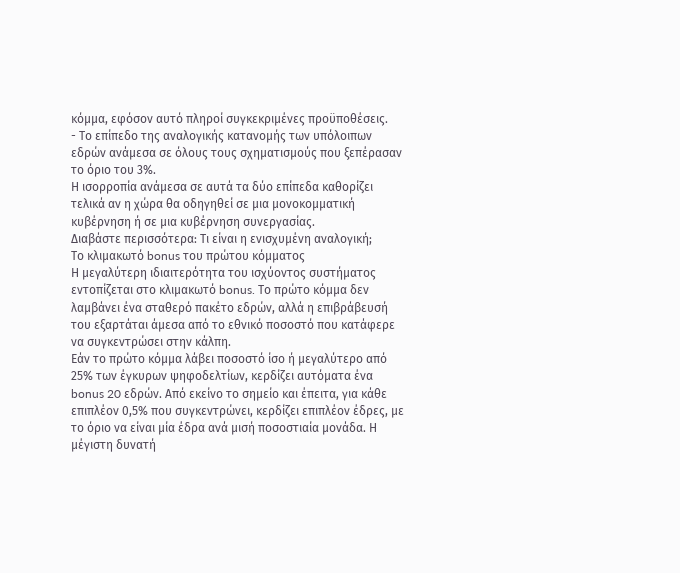κόμμα, εφόσον αυτό πληροί συγκεκριμένες προϋποθέσεις.
- Το επίπεδο της αναλογικής κατανομής των υπόλοιπων εδρών ανάμεσα σε όλους τους σχηματισμούς που ξεπέρασαν το όριο του 3%.
Η ισορροπία ανάμεσα σε αυτά τα δύο επίπεδα καθορίζει τελικά αν η χώρα θα οδηγηθεί σε μια μονοκομματική κυβέρνηση ή σε μια κυβέρνηση συνεργασίας.
Διαβάστε περισσότερα: Τι είναι η ενισχυμένη αναλογική;
Το κλιμακωτό bonus του πρώτου κόμματος
Η μεγαλύτερη ιδιαιτερότητα του ισχύοντος συστήματος εντοπίζεται στο κλιμακωτό bonus. Το πρώτο κόμμα δεν λαμβάνει ένα σταθερό πακέτο εδρών, αλλά η επιβράβευσή του εξαρτάται άμεσα από το εθνικό ποσοστό που κατάφερε να συγκεντρώσει στην κάλπη.
Εάν το πρώτο κόμμα λάβει ποσοστό ίσο ή μεγαλύτερο από 25% των έγκυρων ψηφοδελτίων, κερδίζει αυτόματα ένα bonus 20 εδρών. Από εκείνο το σημείο και έπειτα, για κάθε επιπλέον 0,5% που συγκεντρώνει, κερδίζει επιπλέον έδρες, με το όριο να είναι μία έδρα ανά μισή ποσοστιαία μονάδα. Η μέγιστη δυνατή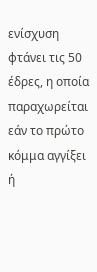ενίσχυση φτάνει τις 50 έδρες, η οποία παραχωρείται εάν το πρώτο κόμμα αγγίξει ή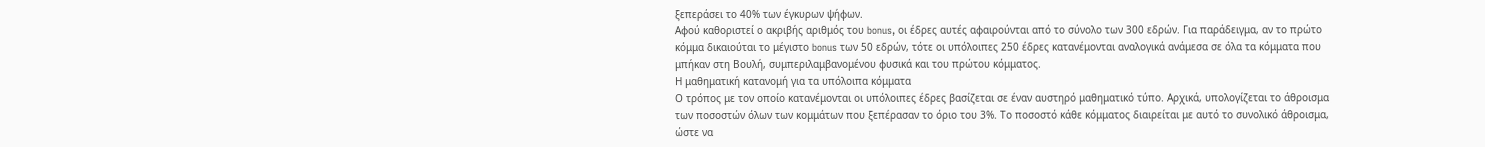ξεπεράσει το 40% των έγκυρων ψήφων.
Αφού καθοριστεί ο ακριβής αριθμός του bonus, οι έδρες αυτές αφαιρούνται από το σύνολο των 300 εδρών. Για παράδειγμα, αν το πρώτο κόμμα δικαιούται το μέγιστο bonus των 50 εδρών, τότε οι υπόλοιπες 250 έδρες κατανέμονται αναλογικά ανάμεσα σε όλα τα κόμματα που μπήκαν στη Βουλή, συμπεριλαμβανομένου φυσικά και του πρώτου κόμματος.
Η μαθηματική κατανομή για τα υπόλοιπα κόμματα
Ο τρόπος με τον οποίο κατανέμονται οι υπόλοιπες έδρες βασίζεται σε έναν αυστηρό μαθηματικό τύπο. Αρχικά, υπολογίζεται το άθροισμα των ποσοστών όλων των κομμάτων που ξεπέρασαν το όριο του 3%. Το ποσοστό κάθε κόμματος διαιρείται με αυτό το συνολικό άθροισμα, ώστε να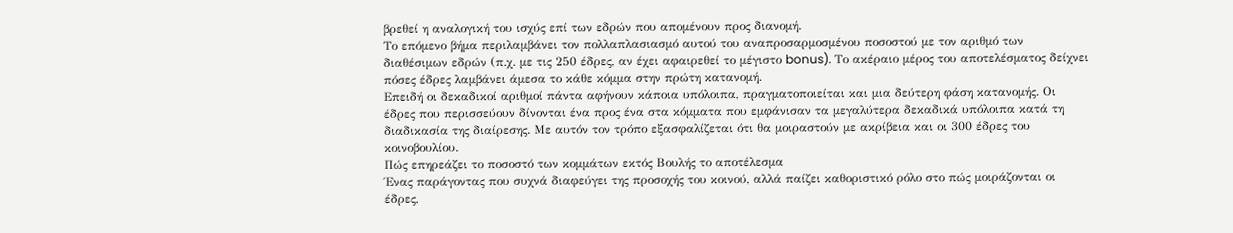βρεθεί η αναλογική του ισχύς επί των εδρών που απομένουν προς διανομή.
Το επόμενο βήμα περιλαμβάνει τον πολλαπλασιασμό αυτού του αναπροσαρμοσμένου ποσοστού με τον αριθμό των διαθέσιμων εδρών (π.χ. με τις 250 έδρες, αν έχει αφαιρεθεί το μέγιστο bonus). Το ακέραιο μέρος του αποτελέσματος δείχνει πόσες έδρες λαμβάνει άμεσα το κάθε κόμμα στην πρώτη κατανομή.
Επειδή οι δεκαδικοί αριθμοί πάντα αφήνουν κάποια υπόλοιπα, πραγματοποιείται και μια δεύτερη φάση κατανομής. Οι έδρες που περισσεύουν δίνονται ένα προς ένα στα κόμματα που εμφάνισαν τα μεγαλύτερα δεκαδικά υπόλοιπα κατά τη διαδικασία της διαίρεσης. Με αυτόν τον τρόπο εξασφαλίζεται ότι θα μοιραστούν με ακρίβεια και οι 300 έδρες του κοινοβουλίου.
Πώς επηρεάζει το ποσοστό των κομμάτων εκτός Βουλής το αποτέλεσμα
Ένας παράγοντας που συχνά διαφεύγει της προσοχής του κοινού, αλλά παίζει καθοριστικό ρόλο στο πώς μοιράζονται οι έδρες,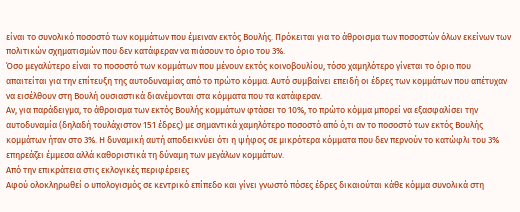είναι το συνολικό ποσοστό των κομμάτων που έμειναν εκτός Βουλής. Πρόκειται για το άθροισμα των ποσοστών όλων εκείνων των πολιτικών σχηματισμών που δεν κατάφεραν να πιάσουν το όριο του 3%.
Όσο μεγαλύτερο είναι το ποσοστό των κομμάτων που μένουν εκτός κοινοβουλίου, τόσο χαμηλότερο γίνεται το όριο που απαιτείται για την επίτευξη της αυτοδυναμίας από το πρώτο κόμμα. Αυτό συμβαίνει επειδή οι έδρες των κομμάτων που απέτυχαν να εισέλθουν στη Βουλή ουσιαστικά διανέμονται στα κόμματα που τα κατάφεραν.
Αν, για παράδειγμα, το άθροισμα των εκτός Βουλής κομμάτων φτάσει το 10%, το πρώτο κόμμα μπορεί να εξασφαλίσει την αυτοδυναμία (δηλαδή τουλάχιστον 151 έδρες) με σημαντικά χαμηλότερο ποσοστό από ό,τι αν το ποσοστό των εκτός Βουλής κομμάτων ήταν στο 3%. Η δυναμική αυτή αποδεικνύει ότι η ψήφος σε μικρότερα κόμματα που δεν περνούν το κατώφλι του 3% επηρεάζει έμμεσα αλλά καθοριστικά τη δύναμη των μεγάλων κομμάτων.
Από την επικράτεια στις εκλογικές περιφέρειες
Αφού ολοκληρωθεί ο υπολογισμός σε κεντρικό επίπεδο και γίνει γνωστό πόσες έδρες δικαιούται κάθε κόμμα συνολικά στη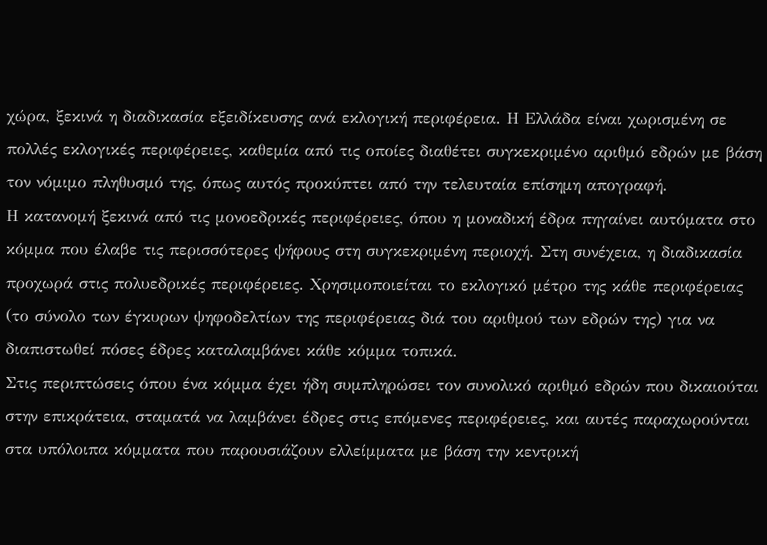χώρα, ξεκινά η διαδικασία εξειδίκευσης ανά εκλογική περιφέρεια. Η Ελλάδα είναι χωρισμένη σε πολλές εκλογικές περιφέρειες, καθεμία από τις οποίες διαθέτει συγκεκριμένο αριθμό εδρών με βάση τον νόμιμο πληθυσμό της, όπως αυτός προκύπτει από την τελευταία επίσημη απογραφή.
Η κατανομή ξεκινά από τις μονοεδρικές περιφέρειες, όπου η μοναδική έδρα πηγαίνει αυτόματα στο κόμμα που έλαβε τις περισσότερες ψήφους στη συγκεκριμένη περιοχή. Στη συνέχεια, η διαδικασία προχωρά στις πολυεδρικές περιφέρειες. Χρησιμοποιείται το εκλογικό μέτρο της κάθε περιφέρειας (το σύνολο των έγκυρων ψηφοδελτίων της περιφέρειας διά του αριθμού των εδρών της) για να διαπιστωθεί πόσες έδρες καταλαμβάνει κάθε κόμμα τοπικά.
Στις περιπτώσεις όπου ένα κόμμα έχει ήδη συμπληρώσει τον συνολικό αριθμό εδρών που δικαιούται στην επικράτεια, σταματά να λαμβάνει έδρες στις επόμενες περιφέρειες, και αυτές παραχωρούνται στα υπόλοιπα κόμματα που παρουσιάζουν ελλείμματα με βάση την κεντρική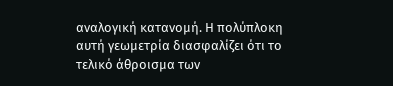αναλογική κατανομή. Η πολύπλοκη αυτή γεωμετρία διασφαλίζει ότι το τελικό άθροισμα των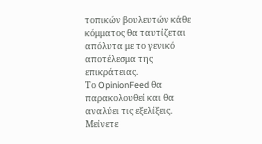τοπικών βουλευτών κάθε κόμματος θα ταυτίζεται απόλυτα με το γενικό αποτέλεσμα της επικράτειας.
Το OpinionFeed θα παρακολουθεί και θα αναλύει τις εξελίξεις. Μείνετε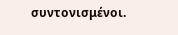συντονισμένοι.